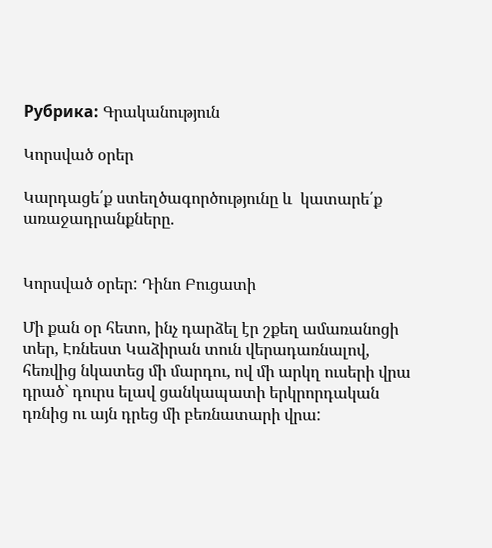Рубрика: Գրականություն

Կորսված օրեր

Կարդացե՛ք ստեղծագործությունը և  կատարե՛ք  առաջադրանքները.


Կորսված օրեր: Դինո Բուցատի

Մի քան օր հետո, ինչ դարձել էր շքեղ ամառանոցի տեր, Էռնեստ Կաձիրան տուն վերադառնալով, հեռվից նկատեց մի մարդու, ով մի արկղ ուսերի վրա դրած` դուրս ելավ ցանկապատի երկրորդական դռնից ու այն դրեց մի բեռնատարի վրա: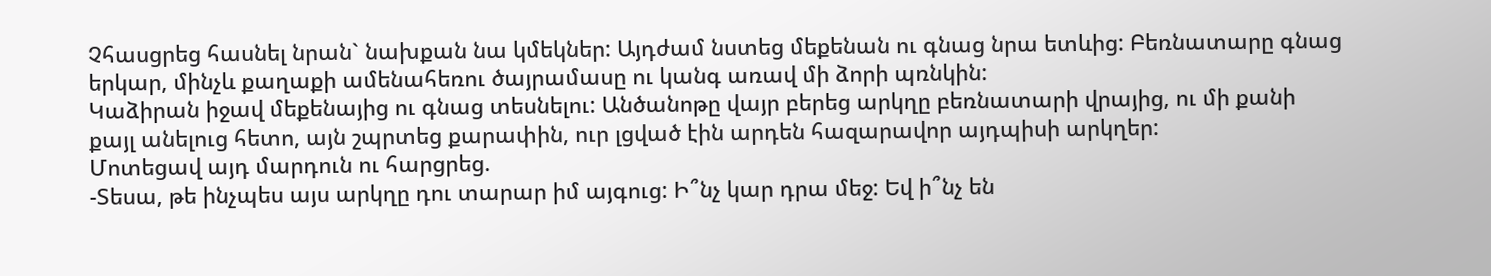Չհասցրեց հասնել նրան` նախքան նա կմեկներ: Այդժամ նստեց մեքենան ու գնաց նրա ետևից: Բեռնատարը գնաց երկար, մինչև քաղաքի ամենահեռու ծայրամասը ու կանգ առավ մի ձորի պռնկին:
Կաձիրան իջավ մեքենայից ու գնաց տեսնելու: Անծանոթը վայր բերեց արկղը բեռնատարի վրայից, ու մի քանի քայլ անելուց հետո, այն շպրտեց քարափին, ուր լցված էին արդեն հազարավոր այդպիսի արկղեր:
Մոտեցավ այդ մարդուն ու հարցրեց.
-Տեսա, թե ինչպես այս արկղը դու տարար իմ այգուց: Ի՞նչ կար դրա մեջ: Եվ ի՞նչ են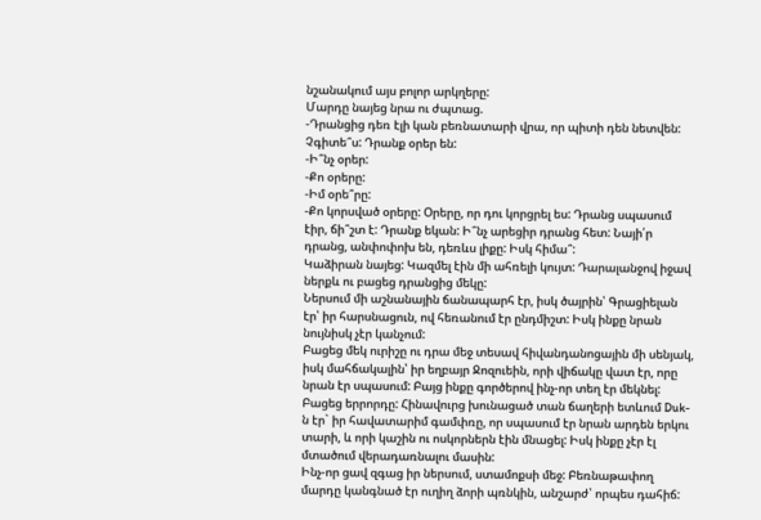նշանակում այս բոլոր արկղերը:
Մարդը նայեց նրա ու ժպտաց.
-Դրանցից դեռ էլի կան բեռնատարի վրա, որ պիտի դեն նետվեն: Չգիտե՞ս: Դրանք օրեր են:
-Ի՞նչ օրեր:
-Քո օրերը:
-Իմ օրե՞րը:
-Քո կորսված օրերը: Օրերը, որ դու կորցրել ես: Դրանց սպասում էիր, ճի՞շտ է: Դրանք եկան: Ի՞նչ արեցիր դրանց հետ: Նայի՛ր դրանց, անփոփոխ են, դեռևս լիքը: Իսկ հիմա՞:
Կաձիրան նայեց: Կազմել էին մի ահռելի կույտ: Դարալանջով իջավ ներքև ու բացեց դրանցից մեկը:
Ներսում մի աշնանային ճանապարհ էր, իսկ ծայրին՝ Գրացիելան էր՝ իր հարսնացուն, ով հեռանում էր ընդմիշտ: Իսկ ինքը նրան նույնիսկ չէր կանչում:
Բացեց մեկ ուրիշը ու դրա մեջ տեսավ հիվանդանոցային մի սենյակ, իսկ մահճակալին՝ իր եղբայր Ջոզուեին, որի վիճակը վատ էր, որը նրան էր սպասում: Բայց ինքը գործերով ինչ-որ տեղ էր մեկնել:
Բացեց երրորդը: Հինավուրց խունացած տան ճաղերի ետևում Duk-ն էր` իր հավատարիմ գամփռը, որ սպասում էր նրան արդեն երկու տարի, և որի կաշին ու ոսկորներն էին մնացել: Իսկ ինքը չէր էլ մտածում վերադառնալու մասին:
Ինչ-որ ցավ զգաց իր ներսում, ստամոքսի մեջ: Բեռնաթափող մարդը կանգնած էր ուղիղ ձորի պռնկին, անշարժ՝ որպես դահիճ: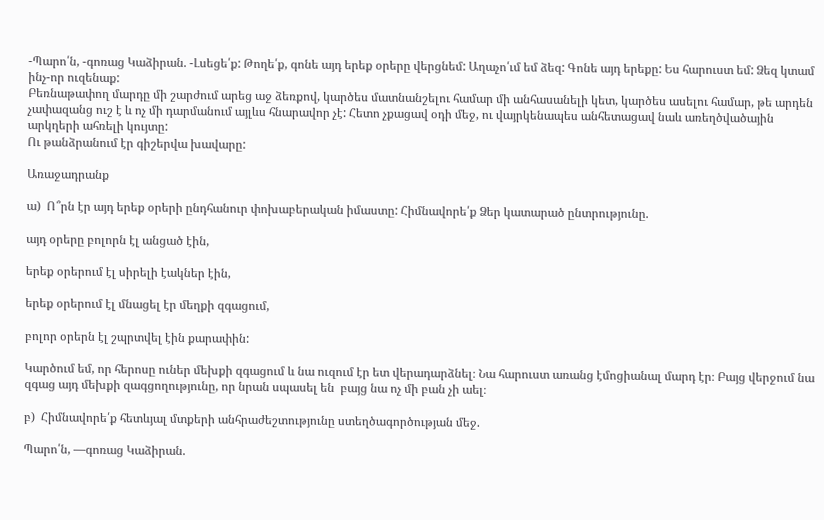-Պարո՛ն, -գոռաց Կաձիրան. -Լսեցե՛ք: Թողե՛ք, գոնե այդ երեք օրերը վերցնեմ: Աղաչո՛ւմ եմ ձեզ: Գոնե այդ երեքը: Ես հարուստ եմ: Ձեզ կտամ ինչ-որ ուզենաք:
Բեռնաթափող մարդը մի շարժում արեց աջ ձեռքով, կարծես մատնանշելու համար մի անհասանելի կետ, կարծես ասելու համար, թե արդեն չափազանց ուշ է և ոչ մի դարմանում այլևս հնարավոր չէ: Հետո չքացավ օդի մեջ, ու վայրկենապես անհետացավ նաև առեղծվածային արկղերի ահռելի կույտը:
Ու թանձրանում էր գիշերվա խավարը:

Առաջադրանք

ա)  Ո՞րն էր այդ երեք օրերի ընդհանուր փոխաբերական իմաստը: Հիմնավորե՛ք Ձեր կատարած ընտրությունը.

այդ օրերը բոլորն էլ անցած էին,

երեք օրերում էլ սիրելի էակներ էին,

երեք օրերում էլ մնացել էր մեղքի զգացում,

բոլոր օրերն էլ շպրտվել էին քարափին:

Կարծում եմ, որ հերոսը ուներ մեխքի զգացում և նա ուզում էր ետ վերադարձնել։ Նա հարուստ առանց էմոցիանալ մարդ էր։ Բայց վերջում նա զգաց այդ մեխքի զագցողությունը, որ նրան սպասել են  բայց նա ոչ մի բան չի աել։

բ)  Հիմնավորե՛ք հետևյալ մտքերի անհրաժեշտությունը ստեղծագործության մեջ.

Պարո՛ն, —գոռաց Կաձիրան.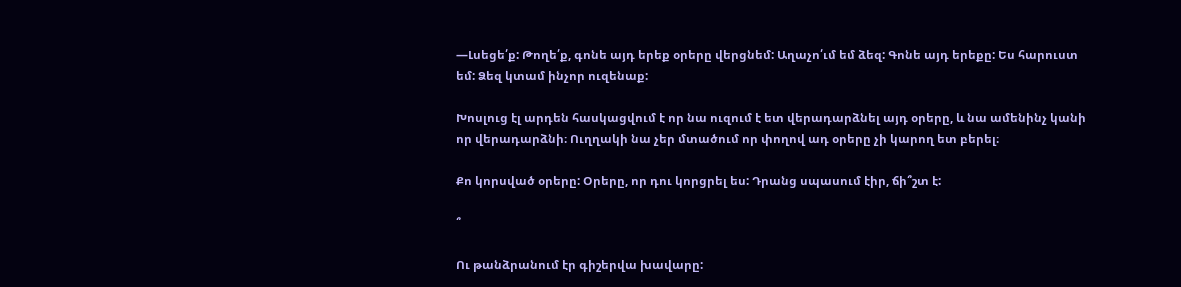—Լսեցե՛ք: Թողե՛ք, գոնե այդ երեք օրերը վերցնեմ: Աղաչո՛ւմ եմ ձեզ: Գոնե այդ երեքը: Ես հարուստ եմ: Ձեզ կտամ ինչոր ուզենաք:

Խոսլուց էլ արդեն հասկացվում է որ նա ուզում է ետ վերադարձնել այդ օրերը, և նա ամենինչ կանի որ վերադարձնի։ Ուղղակի նա չեր մտածում որ փողով ադ օրերը չի կարող ետ բերել։

Քո կորսված օրերը: Օրերը, որ դու կորցրել ես: Դրանց սպասում էիր, ճի՞շտ է:

՞

Ու թանձրանում էր գիշերվա խավարը: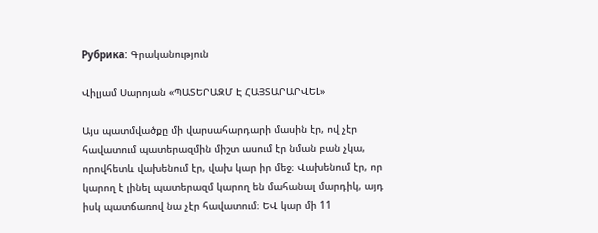Рубрика: Գրականություն

Վիլյամ Սարոյան «ՊԱՏԵՐԱԶՄ Է ՀԱՅՏԱՐԱՐՎԵԼ»

Այս պատմվածքը մի վարսահարդարի մասին էր, ով չէր հավատում պատերազմին միշտ ասում էր նման բան չկա, որովհետև վախենում էր, վախ կար իր մեջ։ Վախենում էր, որ կարող է լինել պատերազմ կարող են մահանալ մարդիկ, այդ իսկ պատճառով նա չէր հավատում։ ԵՎ կար մի 11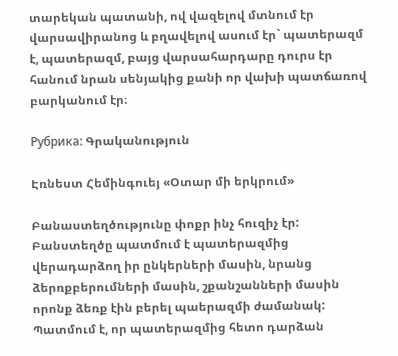տարեկան պատանի, ով վազելով մտնում էր վարսավիրանոց և բղավելով ասում էր` պատերազմ է, պատերազմ, բայց վարսահարդարը դուրս էր հանում նրան սենյակից քանի որ վախի պատճառով բարկանում էր։

Рубрика: Գրականություն

Էռնեստ Հեմինգուեյ «Օտար մի երկրում»

Բանաստեղծությունը փոքր ինչ հուզիչ էր: Բանստեղծը պատմում է պատերազմից վերադարձող իր ընկերների մասին, նրանց ձերռքբերումների մասին, շքանշանների մասին որոնք ձեռք էին բերել պաերազմի ժամանակ: Պատմում է, որ պատերազմից հետո դարձան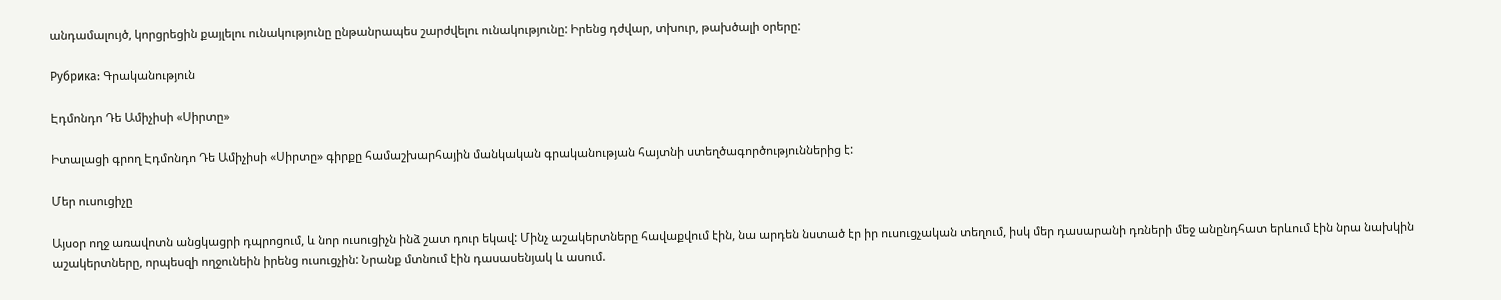անդամալույծ, կորցրեցին քայլելու ունակությունը ընթանրապես շարժվելու ունակությունը: Իրենց դժվար, տխուր, թախծալի օրերը:

Рубрика: Գրականություն

Էդմոնդո Դե Ամիչիսի «Սիրտը»

Իտալացի գրող Էդմոնդո Դե Ամիչիսի «Սիրտը» գիրքը համաշխարհային մանկական գրականության հայտնի ստեղծագործություններից է:

Մեր ուսուցիչը

Այսօր ողջ առավոտն անցկացրի դպրոցում, և նոր ուսուցիչն ինձ շատ դուր եկավ: Մինչ աշակերտները հավաքվում էին, նա արդեն նստած էր իր ուսուցչական տեղում, իսկ մեր դասարանի դռների մեջ անընդհատ երևում էին նրա նախկին աշակերտները, որպեսզի ողջունեին իրենց ուսուցչին: Նրանք մտնում էին դասասենյակ և ասում.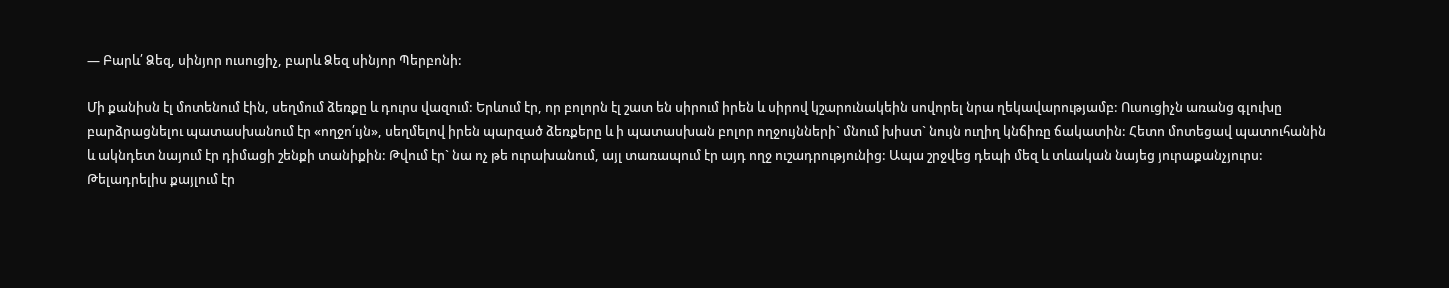— Բարև՛ Ձեզ, սինյոր ուսուցիչ, բարև Ձեզ սինյոր Պերբոնի:

Մի քանիսն էլ մոտենում էին, սեղմում ձեռքը և դուրս վազում: Երևում էր, որ բոլորն էլ շատ են սիրում իրեն և սիրով կշարունակեին սովորել նրա ղեկավարությամբ: Ուսուցիչն առանց գլուխը բարձրացնելու պատասխանում էր «ողջո՛ւյն», սեղմելով իրեն պարզած ձեռքերը և ի պատասխան բոլոր ողջույնների` մնում խիստ` նույն ուղիղ կնճիռը ճակատին: Հետո մոտեցավ պատուհանին և ակնդետ նայում էր դիմացի շենքի տանիքին: Թվում էր` նա ոչ թե ուրախանում, այլ տառապում էր այդ ողջ ուշադրությունից: Ապա շրջվեց դեպի մեզ և տևական նայեց յուրաքանչյուրս: Թելադրելիս քայլում էր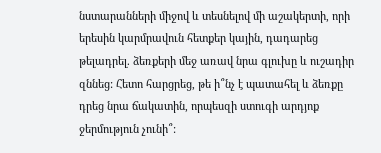նստարանների միջով և տեսնելով մի աշակերտի, որի երեսին կարմրավուն հետքեր կային, դադարեց թելադրել. ձեռքերի մեջ առավ նրա գլուխը և ուշադիր զննեց: Հետո հարցրեց, թե ի՞նչ է պատահել և ձեռքը դրեց նրա ճակատին, որպեսզի ստուգի արդյոք ջերմություն չունի՞: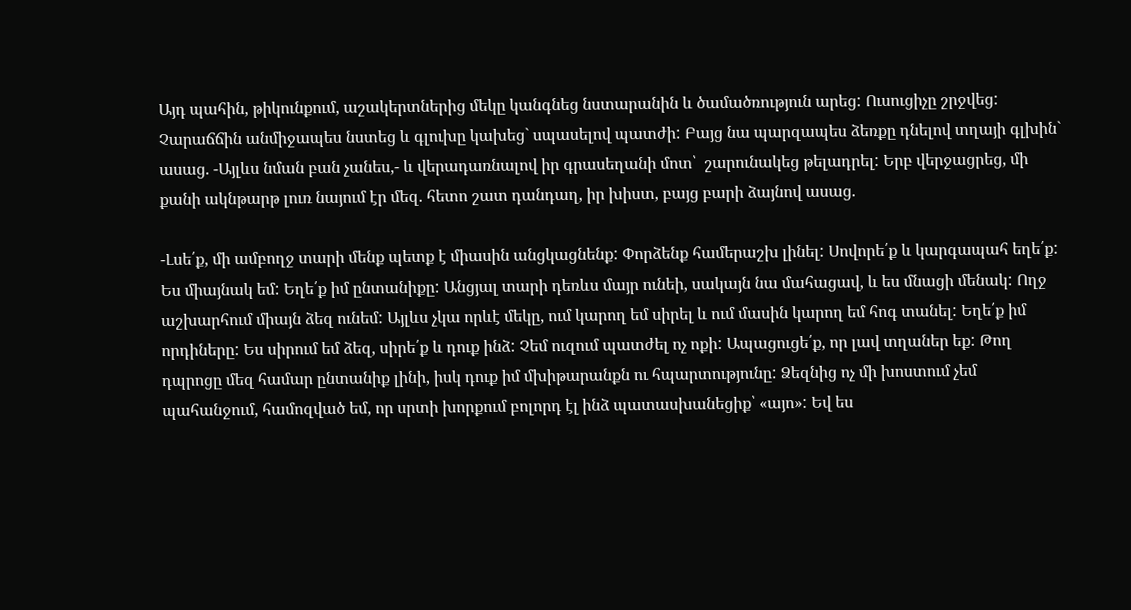Այդ պահին, թիկունքում, աշակերտներից մեկը կանգնեց նստարանին և ծամածռություն արեց: Ուսուցիչը շրջվեց: Չարաճճին անմիջապես նստեց և գլուխը կախեց` սպասելով պատժի: Բայց նա պարզապես ձեռքը դնելով տղայի գլխին` ասաց. -Այլևս նման բան չանես,- և վերադառնալով իր գրասեղանի մոտ՝  շարունակեց թելադրել: Երբ վերջացրեց, մի քանի ակնթարթ լուռ նայում էր մեզ. հետո շատ դանդաղ, իր խիստ, բայց բարի ձայնով ասաց.

-Լսե՛ք, մի ամբողջ տարի մենք պետք է միասին անցկացնենք: Փորձենք համերաշխ լինել: Սովորե՛ք և կարգապահ եղե՛ք: Ես միայնակ եմ: Եղե՛ք իմ ընտանիքը: Անցյալ տարի դեռևս մայր ունեի, սակայն նա մահացավ, և ես մնացի մենակ: Ողջ աշխարհում միայն ձեզ ունեմ: Այլևս չկա որևէ մեկը, ում կարող եմ սիրել և ում մասին կարող եմ հոգ տանել: Եղե՛ք իմ որդիները: Ես սիրում եմ ձեզ, սիրե՛ք և դուք ինձ: Չեմ ուզում պատժել ոչ ոքի: Ապացուցե՛ք, որ լավ տղաներ եք: Թող դպրոցը մեզ համար ընտանիք լինի, իսկ դուք իմ մխիթարանքն ու հպարտությունը: Ձեզնից ոչ մի խոստում չեմ պահանջում, համոզված եմ, որ սրտի խորքում բոլորդ էլ ինձ պատասխանեցիք՝ «այո»: Եվ ես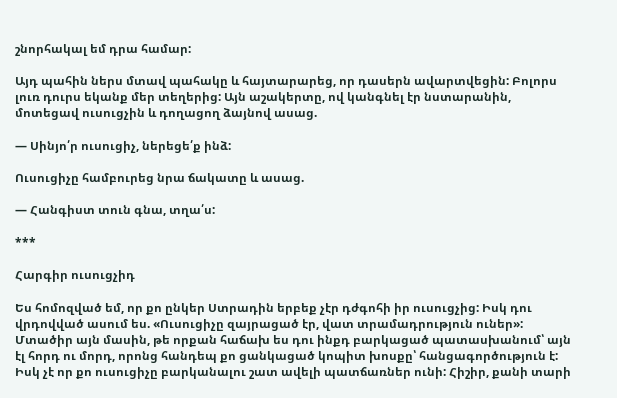շնորհակալ եմ դրա համար:

Այդ պահին ներս մտավ պահակը և հայտարարեց, որ դասերն ավարտվեցին: Բոլորս լուռ դուրս եկանք մեր տեղերից: Այն աշակերտը, ով կանգնել էր նստարանին, մոտեցավ ուսուցչին և դողացող ձայնով ասաց.

— Սինյո՛ր ուսուցիչ, ներեցե՛ք ինձ:

Ուսուցիչը համբուրեց նրա ճակատը և ասաց.

— Հանգիստ տուն գնա, տղա՛ս:

***

Հարգիր ուսուցչիդ

Ես հոմոզված եմ, որ քո ընկեր Ստրադին երբեք չէր դժգոհի իր ուսուցչից: Իսկ դու վրդովված ասում ես. «Ուսուցիչը զայրացած էր, վատ տրամադրություն ուներ»: Մտածիր այն մասին, թե որքան հաճախ ես դու ինքդ բարկացած պատասխանում՝ այն էլ հորդ ու մորդ, որոնց հանդեպ քո ցանկացած կոպիտ խոսքը՝ հանցագործություն է: Իսկ չէ որ քո ուսուցիչը բարկանալու շատ ավելի պատճառներ ունի: Հիշիր, քանի տարի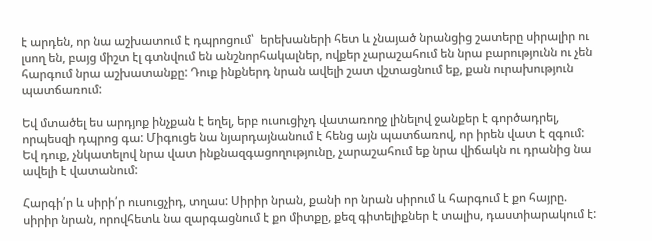է արդեն, որ նա աշխատում է դպրոցում՝  երեխաների հետ և չնայած նրանցից շատերը սիրալիր ու լսող են, բայց միշտ էլ գտնվում են անշնորհակալներ, ովքեր չարաշահում են նրա բարությունն ու չեն հարգում նրա աշխատանքը: Դուք ինքներդ նրան ավելի շատ վշտացնում եք, քան ուրախություն պատճառում:

Եվ մտածել ես արդյոք ինչքան է եղել, երբ ուսուցիչդ վատառողջ լինելով ջանքեր է գործադրել, որպեսզի դպրոց գա: Միգուցե նա նյարդայնանում է հենց այն պատճառով, որ իրեն վատ է զգում: Եվ դուք, չնկատելով նրա վատ ինքնազգացողությունը, չարաշահում եք նրա վիճակն ու դրանից նա ավելի է վատանում:

Հարգի՛ր և սիրի՛ր ուսուցչիդ, տղաս: Սիրիր նրան, քանի որ նրան սիրում և հարգում է քո հայրը. սիրիր նրան, որովհետև նա զարգացնում է քո միտքը, քեզ գիտելիքներ է տալիս, դաստիարակում է: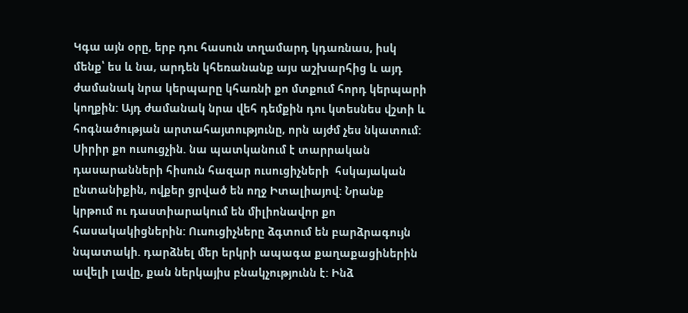Կգա այն օրը, երբ դու հասուն տղամարդ կդառնաս, իսկ մենք՝ ես և նա, արդեն կհեռանանք այս աշխարհից և այդ ժամանակ նրա կերպարը կհառնի քո մտքում հորդ կերպարի կողքին: Այդ ժամանակ նրա վեհ դեմքին դու կտեսնես վշտի և հոգնածության արտահայտությունը, որն այժմ չես նկատում: Սիրիր քո ուսուցչին. նա պատկանում է տարրական դասարանների հիսուն հազար ուսուցիչների  հսկայական ընտանիքին, ովքեր ցրված են ողջ Իտալիայով: Նրանք կրթում ու դաստիարակում են միլիոնավոր քո հասակակիցներին: Ուսուցիչները ձգտում են բարձրագույն նպատակի. դարձնել մեր երկրի ապագա քաղաքացիներին ավելի լավը, քան ներկայիս բնակչությունն է: Ինձ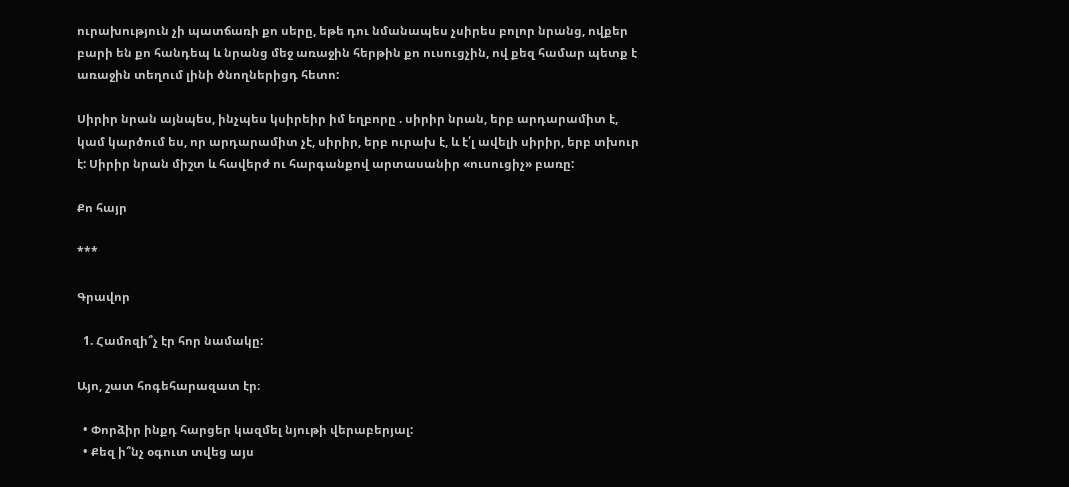ուրախություն չի պատճառի քո սերը, եթե դու նմանապես չսիրես բոլոր նրանց, ովքեր բարի են քո հանդեպ և նրանց մեջ առաջին հերթին քո ուսուցչին, ով քեզ համար պետք է առաջին տեղում լինի ծնողներիցդ հետո:

Սիրիր նրան այնպես, ինչպես կսիրեիր իմ եղբորը . սիրիր նրան, երբ արդարամիտ է, կամ կարծում ես, որ արդարամիտ չէ, սիրիր, երբ ուրախ է, և է՛լ ավելի սիրիր, երբ տխուր է: Սիրիր նրան միշտ և հավերժ ու հարգանքով արտասանիր «ուսուցիչ» բառը:

Քո հայր

***

Գրավոր

  1. Համոզի՞չ էր հոր նամակը:

Այո, շատ հոգեհարազատ էր։

  • Փորձիր ինքդ հարցեր կազմել նյութի վերաբերյալ:
  • Քեզ ի՞նչ օգուտ տվեց այս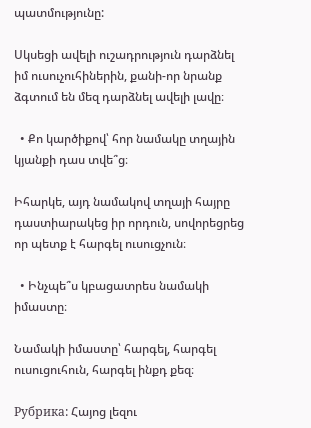պատմությունը:

Սկսեցի ավելի ուշադրություն դարձնել իմ ուսուչուհիներին, քանի-որ նրանք ձգտում են մեզ դարձնել ավելի լավը։

  • Քո կարծիքով՝ հոր նամակը տղային կյանքի դաս տվե՞ց։

Իհարկե, այդ նամակով տղայի հայրը դաստիարակեց իր որդուն, սովորեցրեց որ պետք է հարգել ուսուցչուն։

  • Ինչպե՞ս կբացատրես նամակի իմաստը։

Նամակի իմաստը՝ հարգել, հարգել ուսուցուհուն, հարգել ինքդ քեզ։

Рубрика: Հայոց լեզու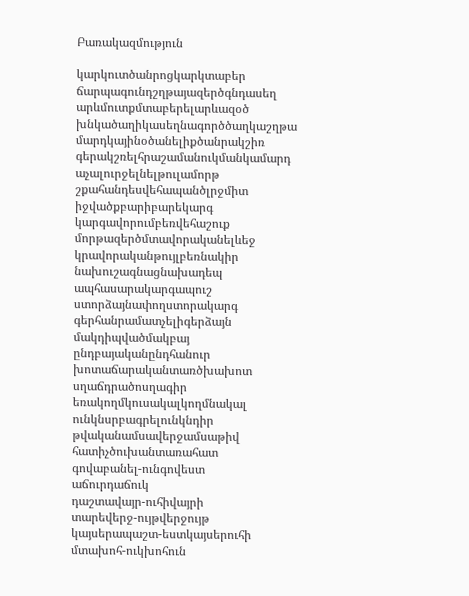Բառակազմություն

կարկուտծանրոցկարկտաբեր
ճարպագունդշղթայազերծգնդասեղ
արևմուտքմտաբերելարևազօծ
խնկածաղիկասեղնագործծաղկաշղթա
մարդկայինօծանելիքծանրակշիռ
գերակշռելհրաշամանուկմանկամարդ
աչալուրջելնելթուլամորթ
շքահանդեսվեհապանծլրջմիտ
իջվածքբարիբարեկարգ
կարգավորումբեռվեհաշուք
մորթազերծմտավորականելևեջ
կրավորականթույլբեռնակիր
նախուշագնացնախադեպ
ապհասարակարգապուշ
ստորձայնափողստորակարգ
գերհանրամատչելիգերձայն
մակդիպվածմակբայ
ընդբայականընդհանուր
խոտաճարականտառծխախոտ
սղաճդրածոսղագիր
եռակողմկուսակալկողմնակալ
ունկնսրբագրելունկնդիր
թվականամսավերջամսաթիվ
հատիչծուխանտառահատ
գովաբանել-ունգովեստ
աճուրդաճուկ
դաշտավայր-ուհիվայրի
տարեվերջ-ույթվերջույթ
կայսերապաշտ-եստկայսերուհի
մտախոհ-ուկխոհուն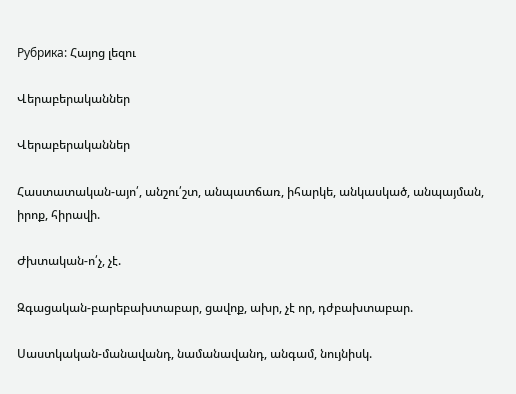Рубрика: Հայոց լեզու

Վերաբերականներ

Վերաբերականներ

Հաստատական-այո՛, անշու՛շտ, անպատճառ, իհարկե, անկասկած, անպայման, իրոք, հիրավի.

Ժխտական-ո՛չ, չէ.

Զգացական-բարեբախտաբար, ցավոք, ախր, չէ որ, դժբախտաբար.

Սաստկական-մանավանդ, նամանավանդ, անգամ, նույնիսկ.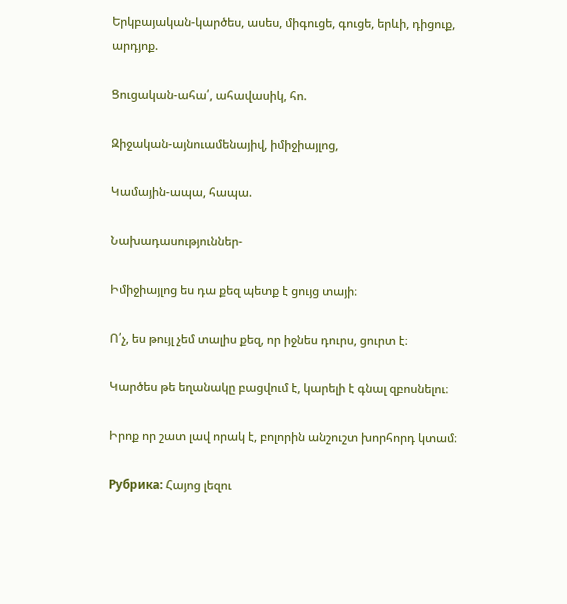Երկբայական-կարծես, ասես, միգուցե, գուցե, երևի, դիցուք, արդյոք.

Ցուցական-ահա՛, ահավասիկ, հո.

Զիջական-այնուամենայիվ, իմիջիայլոց,

Կամային-ապա, հապա.

Նախադասություններ-

Իմիջիայլոց ես դա քեզ պետք է ցույց տայի։

Ո՛չ, ես թույլ չեմ տալիս քեզ, որ իջնես դուրս, ցուրտ է։

Կարծես թե եղանակը բացվում է, կարելի է գնալ զբոսնելու։

Իրոք որ շատ լավ որակ է, բոլորին անշուշտ խորհորդ կտամ։

Рубрика: Հայոց լեզու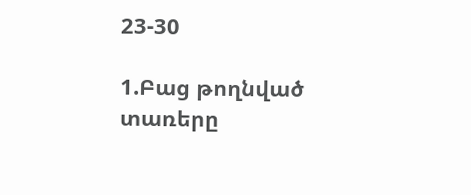23-30

1.Բաց թողնված տառերը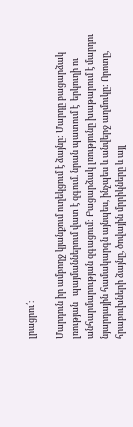լրացրու՛։

Մարդուն իր ամբողջ կյանքում ուղեկցում է ձայնը: Մարդը բացարձակ լռության   պայմաններում վատ է զգում. նրան պատում է  երկուղի ու անհարմարության զգացում: Բացարձակ լռությունը խաթարում է մարդու նյարդային համակարգն այնպես, ինչպես և անվերջ աղմուկը: Որոտը, հրաբուխների ձայնը, ծովային մրրիկները և այլ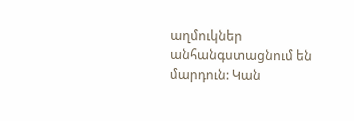աղմուկներ անհանգստացնում են մարդուն: Կան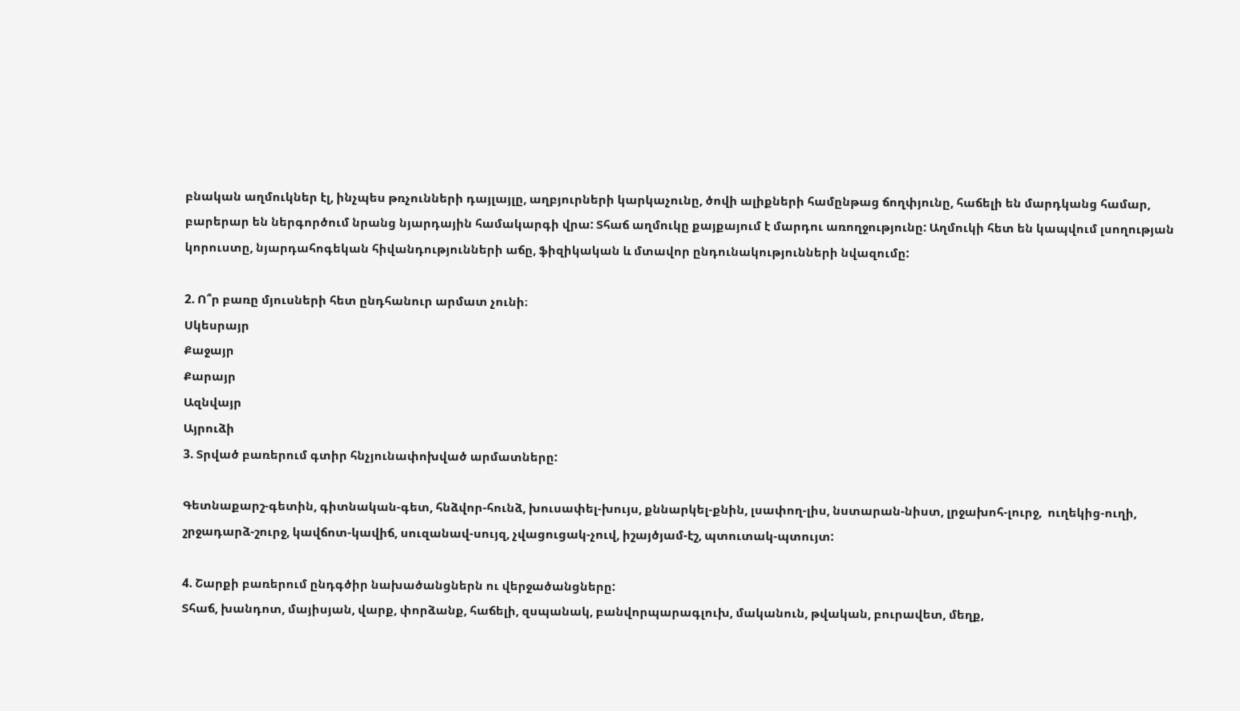բնական աղմուկներ էլ, ինչպես թռչունների դայլայլը, աղբյուրների կարկաչունը, ծովի ալիքների համընթաց ճողփյունը, հաճելի են մարդկանց համար, բարերար են ներգործում նրանց նյարդային համակարգի վրա: Տհաճ աղմուկը քայքայում է մարդու առողջությունը: Աղմուկի հետ են կապվում լսողության կորուստը, նյարդահոգեկան հիվանդությունների աճը, ֆիզիկական և մտավոր ընդունակությունների նվազումը:

2. Ո՞ր բառը մյուսների հետ ընդհանուր արմատ չունի։
Սկեսրայր
Քաջայր
Քարայր
Ազնվայր
Այրուձի
3. Տրված բառերում գտիր հնչյունափոխված արմատները:

Գետնաքարշ-գետին, գիտնական-գետ, հնձվոր-հունձ, խուսափել-խույս, քննարկել-քնին, լսափող-լիս, նստարան-նիստ, լրջախոհ-լուրջ,  ուղեկից-ուղի, շրջադարձ-շուրջ, կավճոտ-կավիճ, սուզանավ-սույզ, չվացուցակ-չուվ, իշայծյամ-էշ, պտուտակ-պտույտ:

4. Շարքի բառերում ընդգծիր նախածանցներն ու վերջածանցները:
Տհաճ, խանդոտ, մայիսյան, վարք, փորձանք, հաճելի, զսպանակ, բանվորպարագլուխ, մականուն, թվական, բուրավետ, մեղք,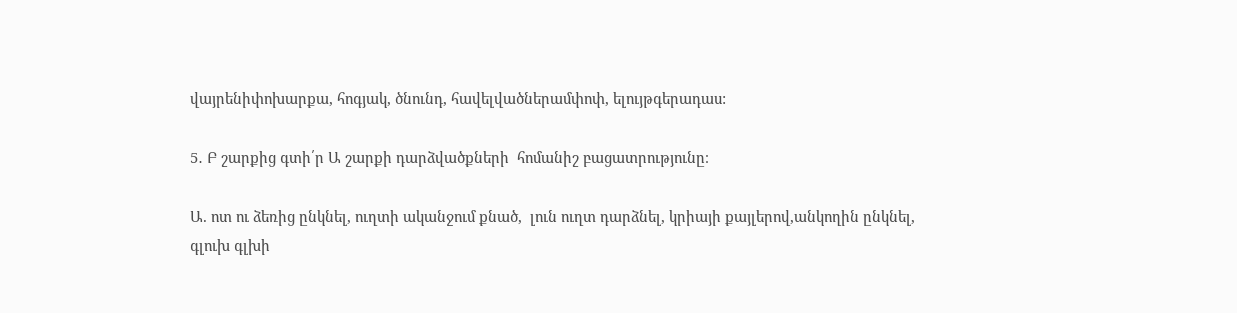վայրենիփոխարքա, հոգյակ, ծնունդ, հավելվածներամփոփ, ելույթգերադաս:

5․ Բ շարքից գտի՛ր Ա շարքի դարձվածքների  հոմանիշ բացատրությունը։

Ա. ոտ ու ձեռից ընկնել, ուղտի ականջում քնած,  լուն ուղտ դարձնել, կրիայի քայլերով,անկողին ընկնել, գլուխ գլխի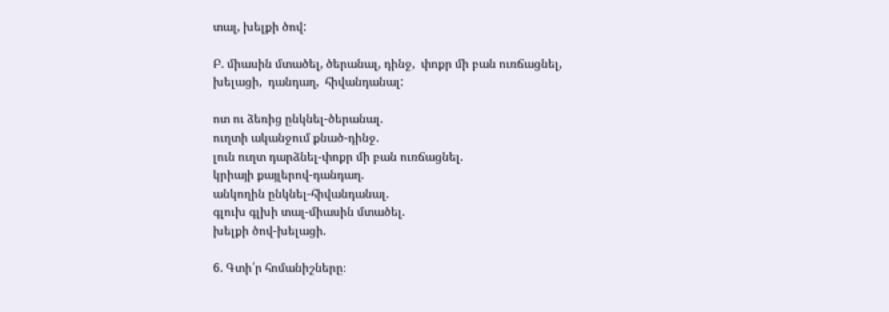տալ, խելքի ծով:

Բ. միասին մտածել, ծերանալ, դինջ,  փոքր մի բան ուռճացնել, խելացի,  դանդաղ,  հիվանդանալ:

ոտ ու ձեռից ընկնել-ծերանալ.
ուղտի ականջում քնած-դինջ.
լուն ուղտ դարձնել-փոքր մի բան ուռճացնել.
կրիայի քայլերով-դանդաղ.
անկողին ընկնել-հիվանդանալ.
գլուխ գլխի տալ-միասին մտածել.
խելքի ծով-խելացի.

6. Գտի՛ր հոմանիշները։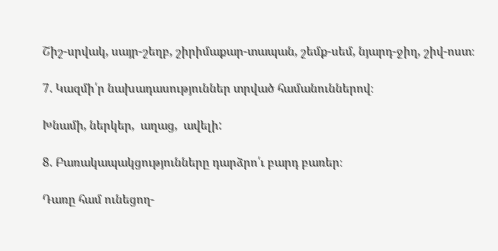Շիշ-սրվակ, սայր-շեղբ, շիրիմաքար-տապան, շեմք-սեմ, նյարդ-ջիղ, շիվ-ոստ։

7. Կազմի՛ր նախադասություններ տրված համանուններով։

Խնամի, ներկեր,  աղաց,  ավելի:

8. Բառակապակցությունները դարձրո՛ւ բարդ բառեր։

Դառը համ ունեցող-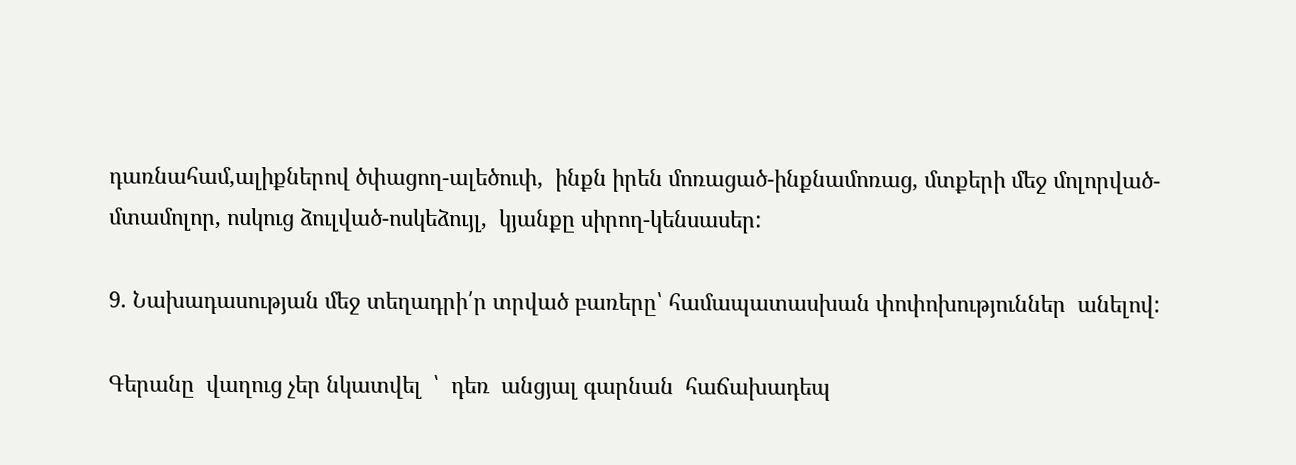դառնահամ,ալիքներով ծփացող-ալեծուփ,  ինքն իրեն մոռացած-ինքնամոռաց, մտքերի մեջ մոլորված-մտամոլոր, ոսկուց ձուլված-ոսկեձույլ,  կյանքը սիրող-կենսասեր:

9. Նախադասության մեջ տեղադրի՛ր տրված բառերը՝ համապատասխան փոփոխություններ  անելով:

Գերանը  վաղուց չեր նկատվել  ՝  դեռ  անցյալ գարնան  հաճախադեպ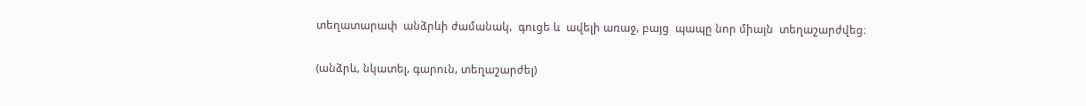տեղատարափ  անձրևի ժամանակ,  գուցե և  ավելի առաջ, բայց  պապը նոր միայն  տեղաշարժվեց։

(անձրև, նկատել, գարուն, տեղաշարժել)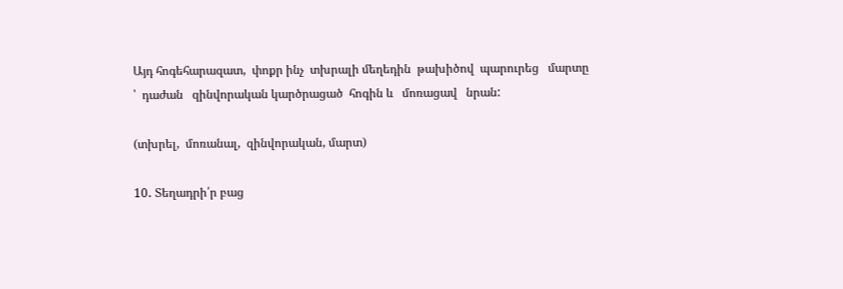Այդ հոգեհարազատ,  փոքր ինչ  տխրալի մեղեդին  թախիծով  պարուրեց   մարտը ՝  դաժան   զինվորական կարծրացած  հոգին և   մոռացավ   նրան:

(տխրել,  մոռանալ,  զինվորական, մարտ)

10․ Տեղադրի՛ր բաց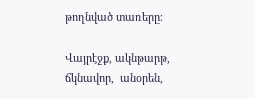թողնված տառերը։

Վայրէջք, ակնթարթ, ճկնավոր,  անօրեն,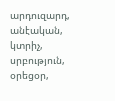արդուզարդ, անէական,  կտրիչ, սրբություն,  օրեցօր,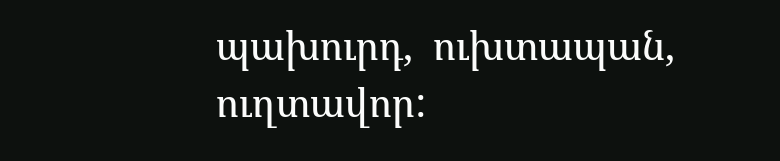պախուրդ,  ուխտապան, ուղտավոր: